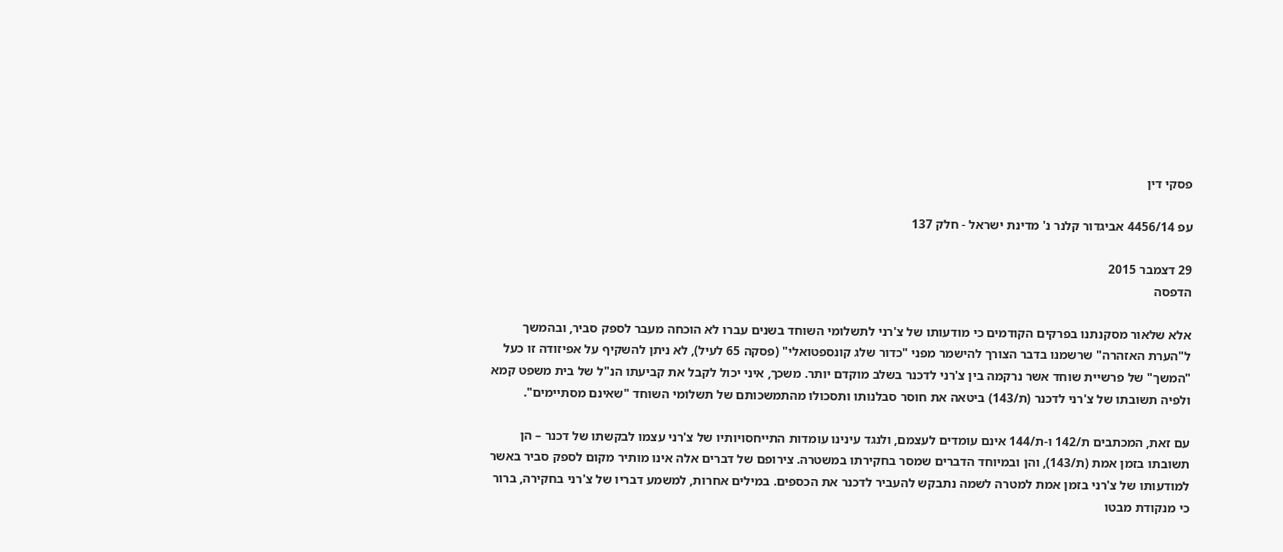פסקי דין

עפ 4456/14 אביגדור קלנר נ' מדינת ישראל - חלק 137

29 דצמבר 2015
הדפסה

אלא שלאור מסקנתנו בפרקים הקודמים כי מודעותו של צ'רני לתשלומי השוחד בשנים עברו לא הוכחה מעבר לספק סביר, ובהמשך ל"הערת האזהרה" שרשמנו בדבר הצורך להישמר מפני "כדור שלג קונספטואלי" (פסקה 65 לעיל), לא ניתן להשקיף על אפיזודה זו כעל "המשך" של פרשיית שוחד אשר נרקמה בין צ'רני לדכנר בשלב מוקדם יותר. משכך, איני יכול לקבל את קביעתו הנ"ל של בית משפט קמא ולפיה תשובתו של צ'רני לדכנר (ת/143) ביטאה את חוסר סבלנותו ותסכולו מהתמשכותם של תשלומי השוחד "שאינם מסתיימים".

עם זאת, המכתבים ת/142 ו-ת/144 אינם עומדים לעצמם, ולנגד עינינו עומדות התייחסויותיו של צ'רני עצמו לבקשתו של דכנר – הן תשובתו בזמן אמת (ת/143), והן ובמיוחד הדברים שמסר בחקירתו במשטרה. צירופם של דברים אלה אינו מותיר מקום לספק סביר באשר למודעותו של צ'רני בזמן אמת למטרה לשמה נתבקש להעביר לדכנר את הכספים. במילים אחרות, למשמע דבריו של צ'רני בחקירה, ברור כי מנקודת מבטו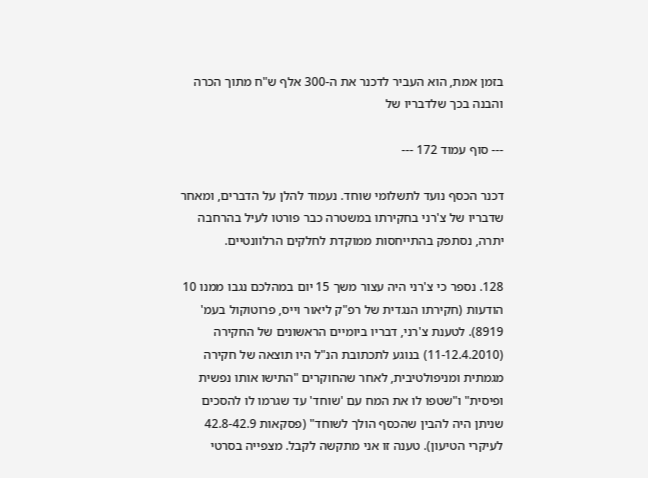בזמן אמת, הוא העביר לדכנר את ה-300 אלף ש"ח מתוך הכרה והבנה בכך שלדבריו של

--- סוף עמוד 172 ---

דכנר הכסף נועד לתשלומי שוחד. נעמוד להלן על הדברים, ומאחר שדבריו של צ'רני בחקירתו במשטרה כבר פורטו לעיל בהרחבה יתרה, נסתפק בהתייחסות ממוקדת לחלקים הרלוונטיים.

128. נספר כי צ'רני היה עצור משך 15 יום במהלכם נגבו ממנו 10 הודעות (חקירתו הנגדית של רפ"ק ליאור וייס, פרוטוקול בעמ' 8919). לטענת צ'רני, דבריו ביומיים הראשונים של החקירה (11-12.4.2010) בנוגע לתכתובת הנ"ל היו תוצאה של חקירה מגמתית ומניפולטיבית, לאחר שהחוקרים "התישו אותו נפשית ופיסית" ו"שטפו לו את המח עם 'שוחד' עד שגרמו לו להסכים שניתן היה להבין שהכסף הולך לשוחד" (פסקאות 42.8-42.9 לעיקרי הטיעון). טענה זו אני מתקשה לקבל. מצפייה בסרטי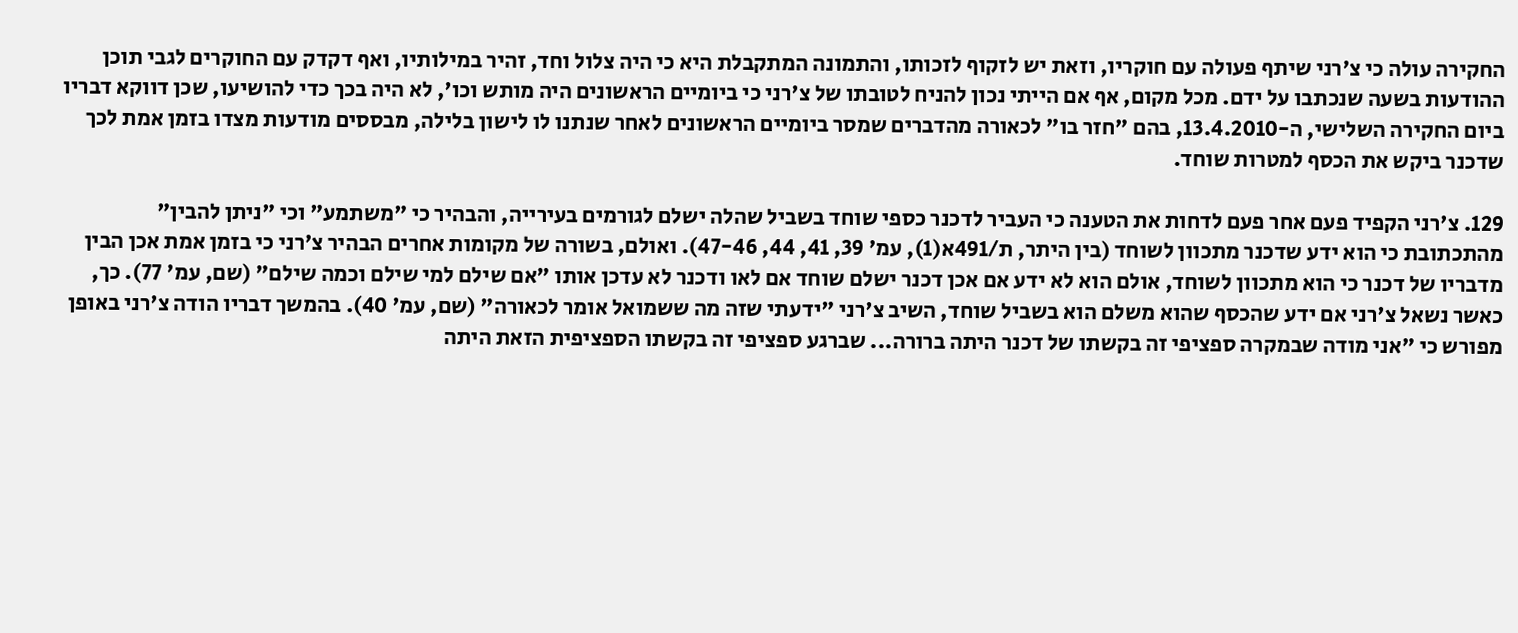החקירה עולה כי צ'רני שיתף פעולה עם חוקריו, וזאת יש לזקוף לזכותו, והתמונה המתקבלת היא כי היה צלול וחד, זהיר במילותיו, ואף דקדק עם החוקרים לגבי תוכן ההודעות בשעה שנכתבו על ידם. מכל מקום, אף אם הייתי נכון להניח לטובתו של צ'רני כי ביומיים הראשונים היה מותש וכו', לא היה בכך כדי להושיעו, שכן דווקא דבריו ביום החקירה השלישי, ה-13.4.2010, בהם "חזר בו" לכאורה מהדברים שמסר ביומיים הראשונים לאחר שנתנו לו לישון בלילה, מבססים מודעות מצדו בזמן אמת לכך שדכנר ביקש את הכסף למטרות שוחד.

129. צ'רני הקפיד פעם אחר פעם לדחות את הטענה כי העביר לדכנר כספי שוחד בשביל שהלה ישלם לגורמים בעירייה, והבהיר כי "משתמע" וכי "ניתן להבין" מהתכתובת כי הוא ידע שדכנר מתכוון לשוחד (בין היתר, ת/491א(1), עמ' 39, 41, 44, 47-46). ואולם, בשורה של מקומות אחרים הבהיר צ'רני כי בזמן אמת אכן הבין מדבריו של דכנר כי הוא מתכוון לשוחד, אולם הוא לא ידע אם אכן דכנר ישלם שוחד אם לאו ודכנר לא עדכן אותו "אם שילם למי שילם וכמה שילם" (שם, עמ' 77). כך, כאשר נשאל צ'רני אם ידע שהכסף שהוא משלם הוא בשביל שוחד, השיב צ'רני "ידעתי שזה מה ששמואל אומר לכאורה" (שם, עמ' 40). בהמשך דבריו הודה צ'רני באופן מפורש כי "אני מודה שבמקרה ספציפי זה בקשתו של דכנר היתה ברורה... שברגע ספציפי זה בקשתו הספציפית הזאת היתה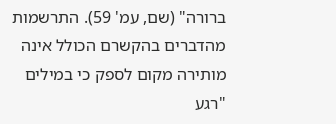ברורה" (שם, עמ' 59). התרשמות מהדברים בהקשרם הכולל אינה מותירה מקום לספק כי במילים "רגע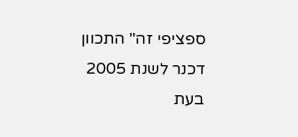ספציפי זה" התכוון דכנר לשנת 2005 בעת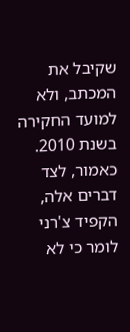שקיבל את המכתב, ולא למועד החקירה בשנת 2010. כאמור, לצד דברים אלה, הקפיד צ'רני לומר כי לא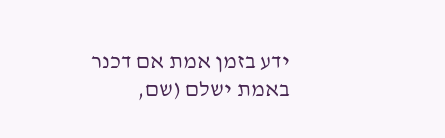ידע בזמן אמת אם דכנר באמת ישלם (שם,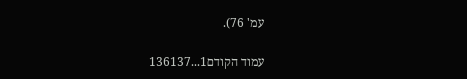עמ' 76).

עמוד הקודם1...136137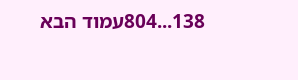138...804עמוד הבא